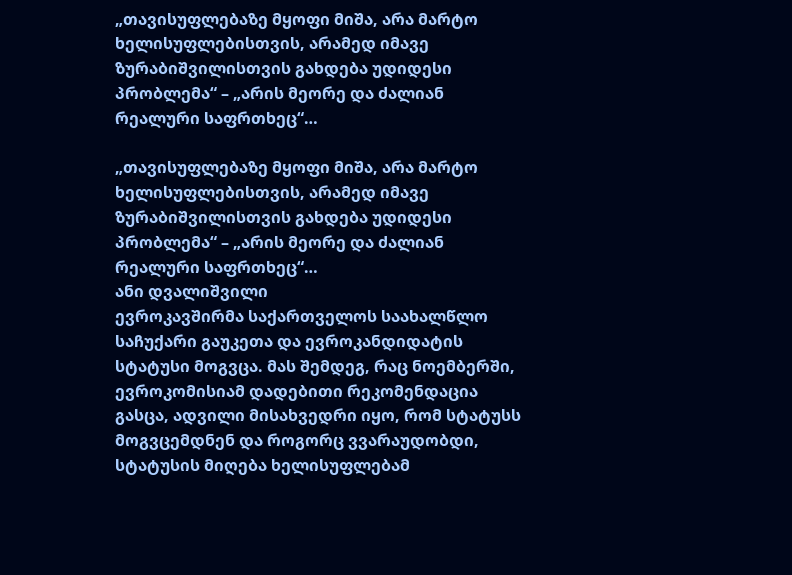„თავისუფლებაზე მყოფი მიშა, არა მარტო ხელისუფლებისთვის, არამედ იმავე ზურაბიშვილისთვის გახდება უდიდესი პრობლემა“ – „არის მეორე და ძალიან რეალური საფრთხეც“…

„თავისუფლებაზე მყოფი მიშა, არა მარტო ხელისუფლებისთვის, არამედ იმავე ზურაბიშვილისთვის გახდება უდიდესი პრობლემა“ – „არის მეორე და ძალიან რეალური საფრთხეც“…
ანი დვალიშვილი
ევროკავშირმა საქართველოს საახალწლო საჩუქარი გაუკეთა და ევროკანდიდატის სტატუსი მოგვცა. მას შემდეგ, რაც ნოემბერში, ევროკომისიამ დადებითი რეკომენდაცია გასცა, ადვილი მისახვედრი იყო, რომ სტატუსს მოგვცემდნენ და როგორც ვვარაუდობდი, სტატუსის მიღება ხელისუფლებამ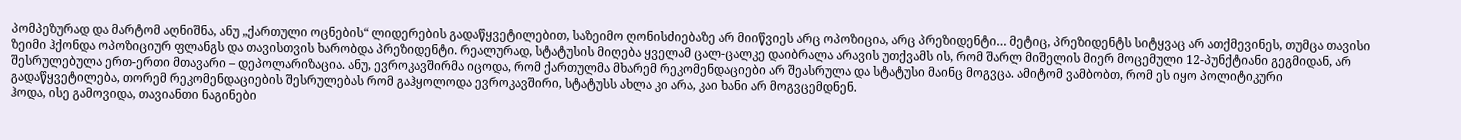პომპეზურად და მარტომ აღნიშნა, ანუ „ქართული ოცნების“ ლიდერების გადაწყვეტილებით, საზეიმო ღონისძიებაზე არ მიიწვიეს არც ოპოზიცია, არც პრეზიდენტი… მეტიც, პრეზიდენტს სიტყვაც არ ათქმევინეს, თუმცა თავისი ზეიმი ჰქონდა ოპოზიციურ ფლანგს და თავისთვის ხარობდა პრეზიდენტი. რეალურად, სტატუსის მიღება ყველამ ცალ-ცალკე დაიბრალა არავის უთქვამს ის, რომ შარლ მიშელის მიერ მოცემული 12-პუნქტიანი გეგმიდან, არ შესრულებულა ერთ-ერთი მთავარი – დეპოლარიზაცია. ანუ, ევროკავშირმა იცოდა, რომ ქართულმა მხარემ რეკომენდაციები არ შეასრულა და სტატუსი მაინც მოგვცა. ამიტომ ვამბობთ, რომ ეს იყო პოლიტიკური გადაწყვეტილება, თორემ რეკომენდაციების შესრულებას რომ გაჰყოლოდა ევროკავშირი, სტატუსს ახლა კი არა, კაი ხანი არ მოგვცემდნენ.
ჰოდა, ისე გამოვიდა, თავიანთი ნაგინები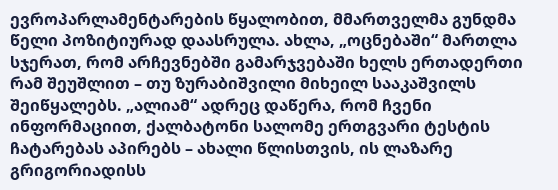ევროპარლამენტარების წყალობით, მმართველმა გუნდმა წელი პოზიტიურად დაასრულა. ახლა, „ოცნებაში“ მართლა სჯერათ, რომ არჩევნებში გამარჯვებაში ხელს ერთადერთი რამ შეუშლით – თუ ზურაბიშვილი მიხეილ სააკაშვილს შეიწყალებს. „ალიამ“ ადრეც დაწერა, რომ ჩვენი ინფორმაციით, ქალბატონი სალომე ერთგვარი ტესტის ჩატარებას აპირებს – ახალი წლისთვის, ის ლაზარე გრიგორიადისს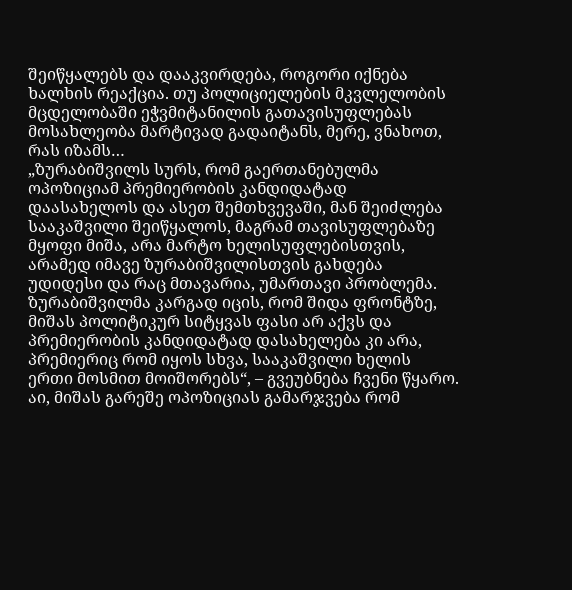შეიწყალებს და დააკვირდება, როგორი იქნება ხალხის რეაქცია. თუ პოლიციელების მკვლელობის მცდელობაში ეჭვმიტანილის გათავისუფლებას მოსახლეობა მარტივად გადაიტანს, მერე, ვნახოთ, რას იზამს…
„ზურაბიშვილს სურს, რომ გაერთანებულმა ოპოზიციამ პრემიერობის კანდიდატად დაასახელოს და ასეთ შემთხვევაში, მან შეიძლება სააკაშვილი შეიწყალოს, მაგრამ თავისუფლებაზე მყოფი მიშა, არა მარტო ხელისუფლებისთვის, არამედ იმავე ზურაბიშვილისთვის გახდება უდიდესი და რაც მთავარია, უმართავი პრობლემა. ზურაბიშვილმა კარგად იცის, რომ შიდა ფრონტზე, მიშას პოლიტიკურ სიტყვას ფასი არ აქვს და პრემიერობის კანდიდატად დასახელება კი არა, პრემიერიც რომ იყოს სხვა, სააკაშვილი ხელის ერთი მოსმით მოიშორებს“, – გვეუბნება ჩვენი წყარო.
აი, მიშას გარეშე ოპოზიციას გამარჯვება რომ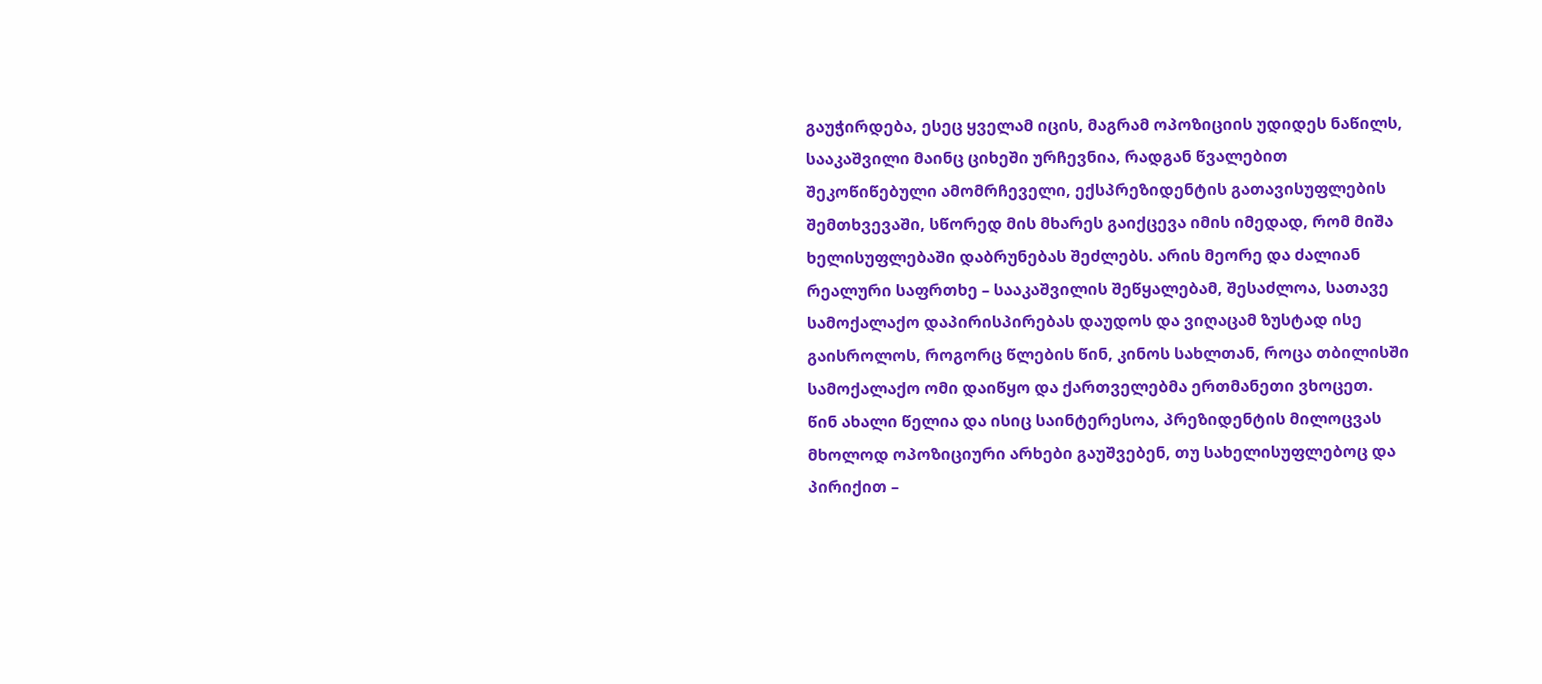გაუჭირდება, ესეც ყველამ იცის, მაგრამ ოპოზიციის უდიდეს ნაწილს, სააკაშვილი მაინც ციხეში ურჩევნია, რადგან წვალებით შეკოწიწებული ამომრჩეველი, ექსპრეზიდენტის გათავისუფლების შემთხვევაში, სწორედ მის მხარეს გაიქცევა იმის იმედად, რომ მიშა ხელისუფლებაში დაბრუნებას შეძლებს. არის მეორე და ძალიან რეალური საფრთხე – სააკაშვილის შეწყალებამ, შესაძლოა, სათავე სამოქალაქო დაპირისპირებას დაუდოს და ვიღაცამ ზუსტად ისე გაისროლოს, როგორც წლების წინ, კინოს სახლთან, როცა თბილისში სამოქალაქო ომი დაიწყო და ქართველებმა ერთმანეთი ვხოცეთ.
წინ ახალი წელია და ისიც საინტერესოა, პრეზიდენტის მილოცვას მხოლოდ ოპოზიციური არხები გაუშვებენ, თუ სახელისუფლებოც და პირიქით –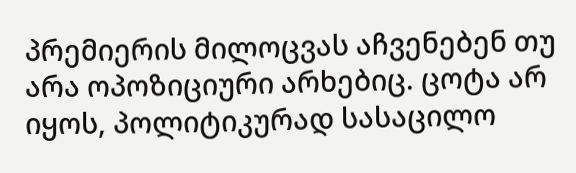პრემიერის მილოცვას აჩვენებენ თუ არა ოპოზიციური არხებიც. ცოტა არ იყოს, პოლიტიკურად სასაცილო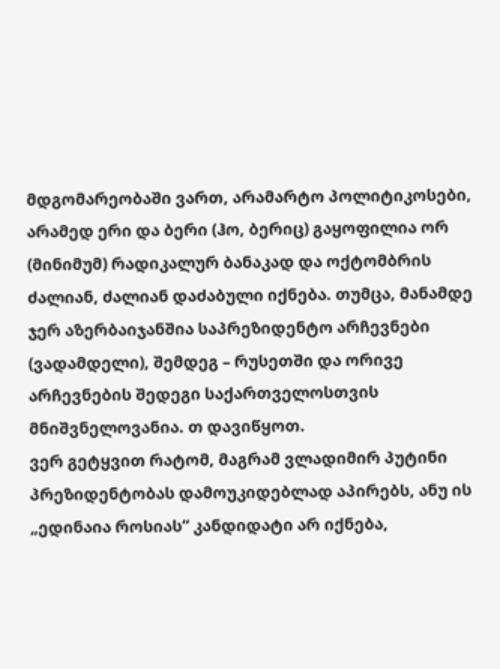მდგომარეობაში ვართ, არამარტო პოლიტიკოსები, არამედ ერი და ბერი (ჰო, ბერიც) გაყოფილია ორ (მინიმუმ) რადიკალურ ბანაკად და ოქტომბრის ძალიან, ძალიან დაძაბული იქნება. თუმცა, მანამდე ჯერ აზერბაიჯანშია საპრეზიდენტო არჩევნები (ვადამდელი), შემდეგ – რუსეთში და ორივე არჩევნების შედეგი საქართველოსთვის მნიშვნელოვანია. თ დავიწყოთ.
ვერ გეტყვით რატომ, მაგრამ ვლადიმირ პუტინი პრეზიდენტობას დამოუკიდებლად აპირებს, ანუ ის „ედინაია როსიას“ კანდიდატი არ იქნება,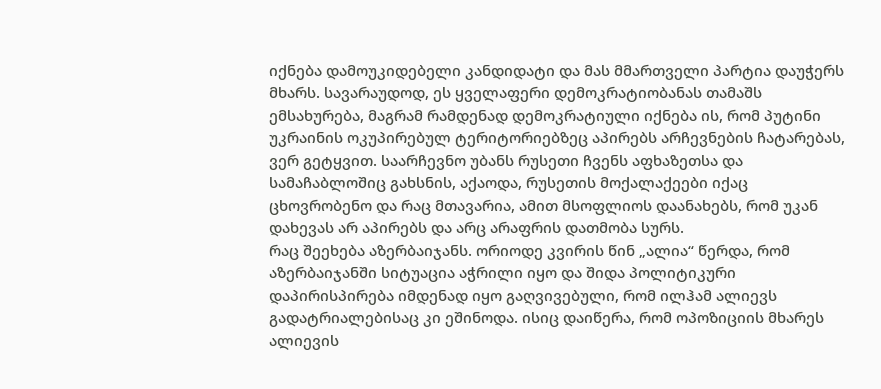იქნება დამოუკიდებელი კანდიდატი და მას მმართველი პარტია დაუჭერს მხარს. სავარაუდოდ, ეს ყველაფერი დემოკრატიობანას თამაშს ემსახურება, მაგრამ რამდენად დემოკრატიული იქნება ის, რომ პუტინი უკრაინის ოკუპირებულ ტერიტორიებზეც აპირებს არჩევნების ჩატარებას, ვერ გეტყვით. საარჩევნო უბანს რუსეთი ჩვენს აფხაზეთსა და სამაჩაბლოშიც გახსნის, აქაოდა, რუსეთის მოქალაქეები იქაც ცხოვრობენო და რაც მთავარია, ამით მსოფლიოს დაანახებს, რომ უკან დახევას არ აპირებს და არც არაფრის დათმობა სურს.
რაც შეეხება აზერბაიჯანს. ორიოდე კვირის წინ „ალია“ წერდა, რომ აზერბაიჯანში სიტუაცია აჭრილი იყო და შიდა პოლიტიკური დაპირისპირება იმდენად იყო გაღვივებული, რომ ილჰამ ალიევს გადატრიალებისაც კი ეშინოდა. ისიც დაიწერა, რომ ოპოზიციის მხარეს ალიევის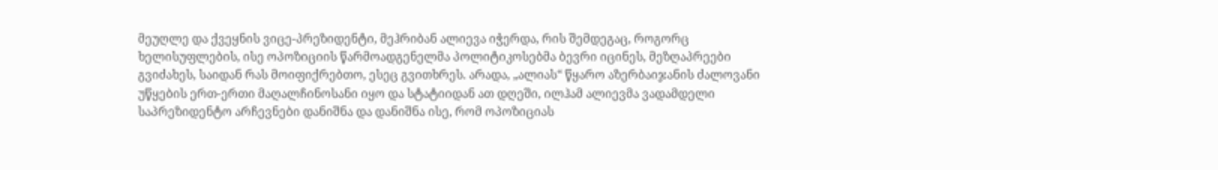მეუღლე და ქვეყნის ვიცე-პრეზიდენტი, მეჰრიბან ალიევა იჭერდა, რის შემდეგაც, როგორც ხელისუფლების, ისე ოპოზიციის წარმოადგენელმა პოლიტიკოსებმა ბევრი იცინეს, მეზღაპრეები გვიძახეს, საიდან რას მოიფიქრებთო, ესეც გვითხრეს. არადა, „ალიას“ წყარო აზერბაიჯანის ძალოვანი უწყების ერთ-ერთი მაღალჩინოსანი იყო და სტატიიდან ათ დღეში, ილჰამ ალიევმა ვადამდელი საპრეზიდენტო არჩევნები დანიშნა და დანიშნა ისე, რომ ოპოზიციას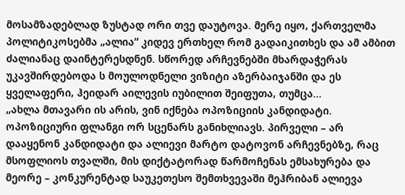მოსამზადებლად ზუსტად ორი თვე დაუტოვა. მერე იყო, ქართველმა პოლიტიკოსებმა „ალია“ კიდევ ერთხელ რომ გადაიკითხეს და ამ ამბით ძალიანაც დაინტერესდნენ. სწორედ არჩევნებში მხარდაჭერას უკავშირდებოდა ს მოულოდნელი ვიზიტი აზერბაიჯანში და ეს ყველაფერი, ჰეიდარ აილევის იუბილით შეიფუთა, თუმცა…
„ახლა მთავარი ის არის, ვინ იქნება ოპოზიციის კანდიდატი. ოპოზიციური ფლანგი ორ სცენარს განიხლიავს. პირველი – არ დააყენონ კანდიდატი და ალიევი მარტო დატოვონ არჩევნებზე, რაც მსოფლიოს თვალში, მის დიქტატორად წარმოჩენას ემსახურება და მეორე – კონკურენტად საუკეთესო შემთხვევაში მეჰრიბან ალიევა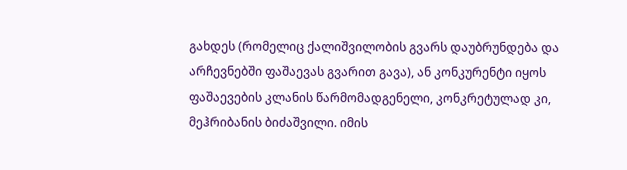გახდეს (რომელიც ქალიშვილობის გვარს დაუბრუნდება და არჩევნებში ფაშაევას გვარით გავა), ან კონკურენტი იყოს ფაშაევების კლანის წარმომადგენელი, კონკრეტულად კი, მეჰრიბანის ბიძაშვილი. იმის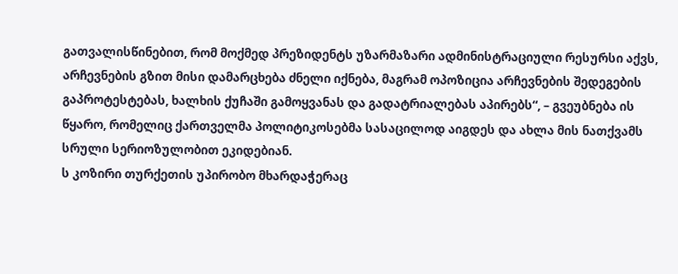გათვალისწინებით, რომ მოქმედ პრეზიდენტს უზარმაზარი ადმინისტრაციული რესურსი აქვს, არჩევნების გზით მისი დამარცხება ძნელი იქნება, მაგრამ ოპოზიცია არჩევნების შედეგების გაპროტესტებას, ხალხის ქუჩაში გამოყვანას და გადატრიალებას აპირებს“, – გვეუბნება ის წყარო, რომელიც ქართველმა პოლიტიკოსებმა სასაცილოდ აიგდეს და ახლა მის ნათქვამს სრული სერიოზულობით ეკიდებიან.
ს კოზირი თურქეთის უპირობო მხარდაჭერაც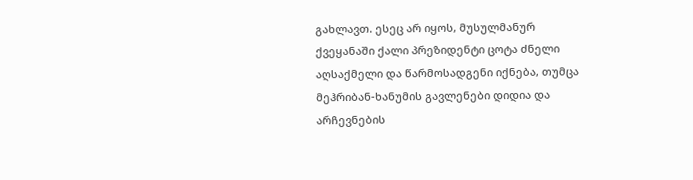გახლავთ. ესეც არ იყოს, მუსულმანურ ქვეყანაში ქალი პრეზიდენტი ცოტა ძნელი აღსაქმელი და წარმოსადგენი იქნება, თუმცა მეჰრიბან-ხანუმის გავლენები დიდია და არჩევნების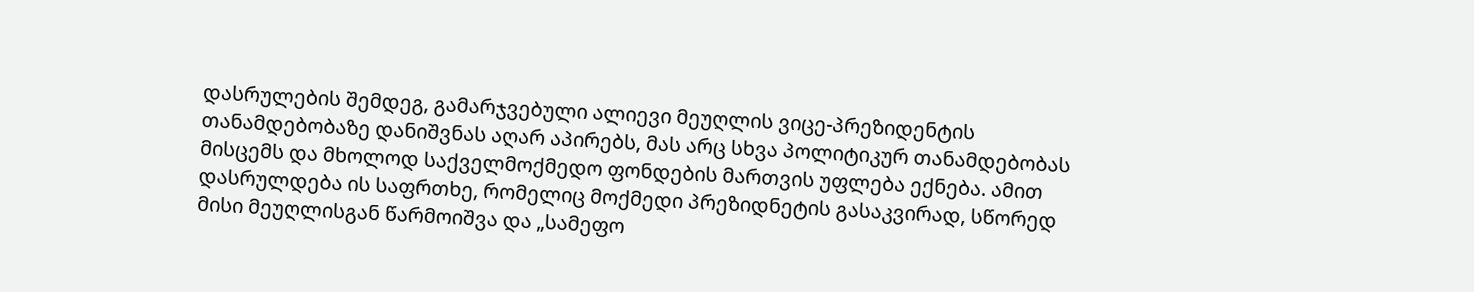დასრულების შემდეგ, გამარჯვებული ალიევი მეუღლის ვიცე-პრეზიდენტის თანამდებობაზე დანიშვნას აღარ აპირებს, მას არც სხვა პოლიტიკურ თანამდებობას მისცემს და მხოლოდ საქველმოქმედო ფონდების მართვის უფლება ექნება. ამით დასრულდება ის საფრთხე, რომელიც მოქმედი პრეზიდნეტის გასაკვირად, სწორედ მისი მეუღლისგან წარმოიშვა და „სამეფო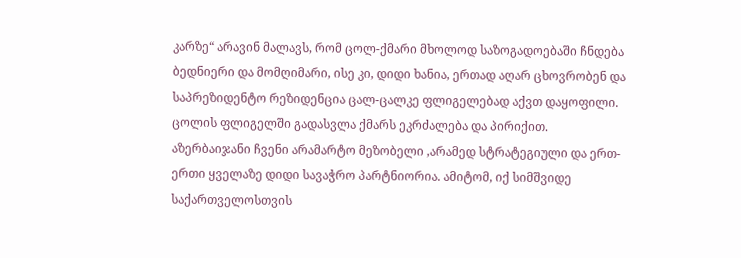კარზე“ არავინ მალავს, რომ ცოლ-ქმარი მხოლოდ საზოგადოებაში ჩნდება ბედნიერი და მომღიმარი, ისე კი, დიდი ხანია, ერთად აღარ ცხოვრობენ და საპრეზიდენტო რეზიდენცია ცალ-ცალკე ფლიგელებად აქვთ დაყოფილი. ცოლის ფლიგელში გადასვლა ქმარს ეკრძალება და პირიქით.
აზერბაიჯანი ჩვენი არამარტო მეზობელი ,არამედ სტრატეგიული და ერთ-ერთი ყველაზე დიდი სავაჭრო პარტნიორია. ამიტომ, იქ სიმშვიდე საქართველოსთვის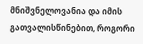მნიშვნელოვანია და იმის გათვალისწინებით, როგორი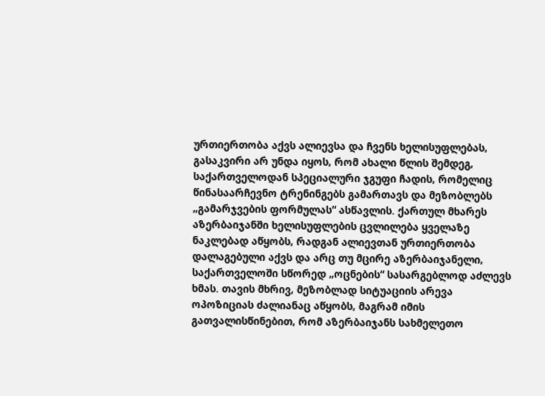ურთიერთობა აქვს ალიევსა და ჩვენს ხელისუფლებას, გასაკვირი არ უნდა იყოს, რომ ახალი წლის შემდეგ, საქართველოდან სპეციალური ჯგუფი ჩადის, რომელიც წინასაარჩევნო ტრენინგებს გამართავს და მეზობლებს „გამარჯვების ფორმულას“ ასწავლის. ქართულ მხარეს აზერბაიჯანში ხელისუფლების ცვლილება ყველაზე ნაკლებად აწყობს, რადგან ალიევთან ურთიერთობა დალაგებული აქვს და არც თუ მცირე აზერბაიჯანელი, საქართველოში სწორედ „ოცნების“ სასარგებლოდ აძლევს ხმას. თავის მხრივ, მეზობლად სიტუაციის არევა ოპოზიციას ძალიანაც აწყობს, მაგრამ იმის გათვალისწინებით, რომ აზერბაიჯანს სახმელეთო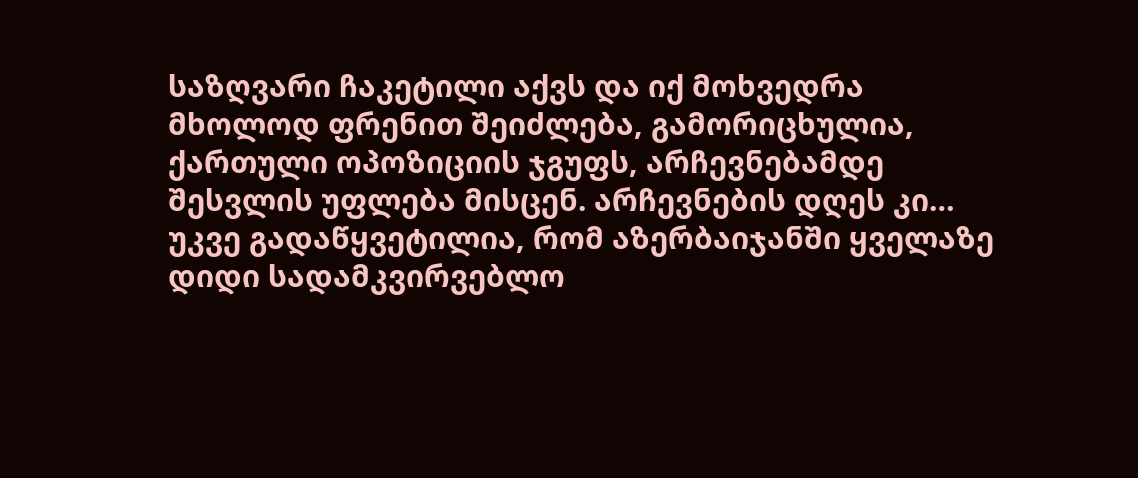საზღვარი ჩაკეტილი აქვს და იქ მოხვედრა მხოლოდ ფრენით შეიძლება, გამორიცხულია, ქართული ოპოზიციის ჯგუფს, არჩევნებამდე შესვლის უფლება მისცენ. არჩევნების დღეს კი… უკვე გადაწყვეტილია, რომ აზერბაიჯანში ყველაზე დიდი სადამკვირვებლო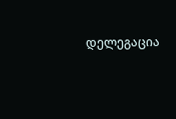დელეგაცია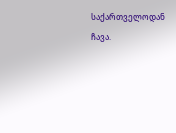საქართველოდან ჩავა.